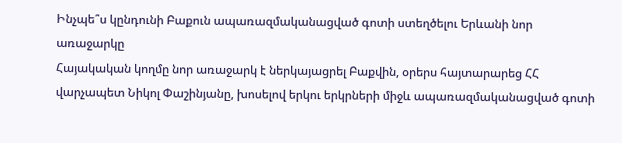Ինչպե՞ս կընդունի Բաքուն ապառազմականացված գոտի ստեղծելու Երևանի նոր առաջարկը
Հայակական կողմը նոր առաջարկ է ներկայացրել Բաքվին, օրերս հայտարարեց ՀՀ վարչապետ Նիկոլ Փաշինյանը, խոսելով երկու երկրների միջև ապառազմականացված գոտի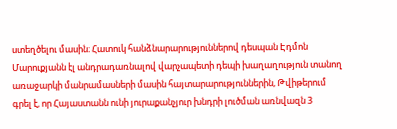ստեղծելու մասին։ Հատուկ հանձնարարություններով դեսպան Էդմոն Մարուքյանն էլ անդրադառնալով վարչապետի դեպի խաղաղություն տանող առաջարկի մանրամասների մասին հայտարարություններին, Թվիթերում գրել է, որ Հայաստանն ունի յուրաքանչյուր խնդրի լուծման առնվազն 3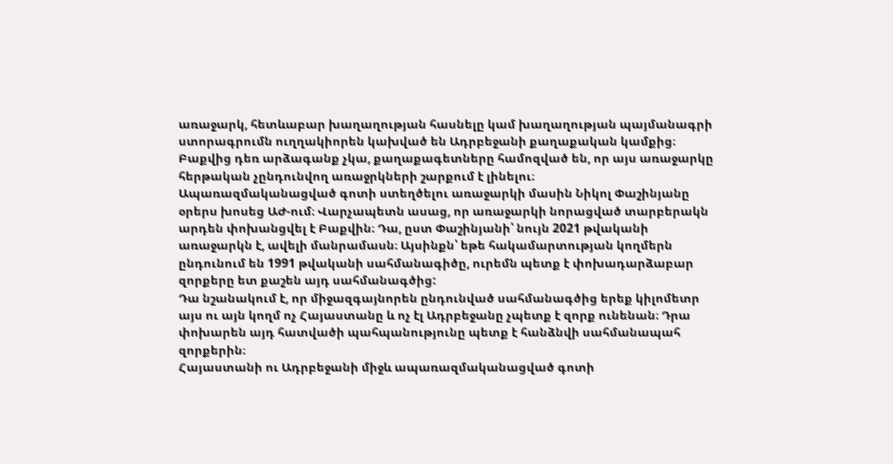առաջարկ, հետևաբար խաղաղության հասնելը կամ խաղաղության պայմանագրի ստորագրումն ուղղակիորեն կախված են Ադրբեջանի քաղաքական կամքից։ Բաքվից դեռ արձագանք չկա, քաղաքագետները համոզված են, որ այս առաջարկը հերթական չընդունվող առաջրկների շարքում է լինելու։
Ապառազմականացված գոտի ստեղծելու առաջարկի մասին Նիկոլ Փաշինյանը օրերս խոսեց ԱԺ-ում։ Վարչապետն ասաց, որ առաջարկի նորացված տարբերակն արդեն փոխանցվել է Բաքվին։ Դա, ըստ Փաշինյանի՝ նույն 2021 թվականի առաջարկն է, ավելի մանրամասն։ Այսինքն՝ եթե հակամարտության կողմերն ընդունում են 1991 թվականի սահմանագիծը, ուրեմն պետք է փոխադարձաբար զորքերը ետ քաշեն այդ սահմանագծից:
Դա նշանակում է, որ միջազգայնորեն ընդունված սահմանագծից երեք կիլոմետր այս ու այն կողմ ոչ Հայաստանը և ոչ էլ Ադրբեջանը չպետք է զորք ունենան։ Դրա փոխարեն այդ հատվածի պահպանությունը պետք է հանձնվի սահմանապահ զորքերին։
Հայաստանի ու Ադրբեջանի միջև ապառազմականացված գոտի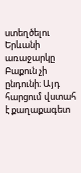ստեղծելու Երևանի առաջարկը Բաքուն չի ընդունի։ Այդ հարցում վստահ է քաղաքագետ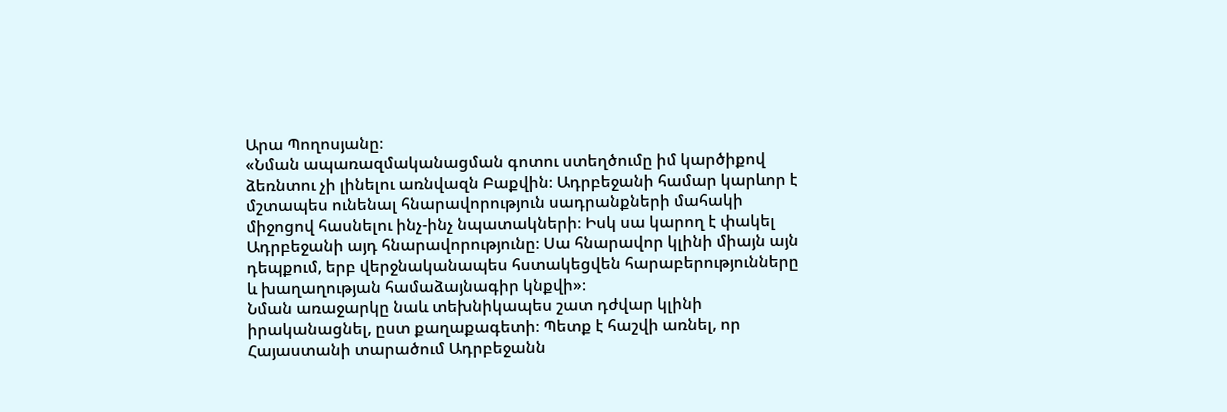Արա Պողոսյանը։
«Նման ապառազմականացման գոտու ստեղծումը իմ կարծիքով ձեռնտու չի լինելու առնվազն Բաքվին։ Ադրբեջանի համար կարևոր է մշտապես ունենալ հնարավորություն սադրանքների մահակի միջոցով հասնելու ինչ-ինչ նպատակների։ Իսկ սա կարող է փակել Ադրբեջանի այդ հնարավորությունը։ Սա հնարավոր կլինի միայն այն դեպքում, երբ վերջնականապես հստակեցվեն հարաբերությունները և խաղաղության համաձայնագիր կնքվի»։
Նման առաջարկը նաև տեխնիկապես շատ դժվար կլինի իրականացնել, ըստ քաղաքագետի։ Պետք է հաշվի առնել, որ Հայաստանի տարածում Ադրբեջանն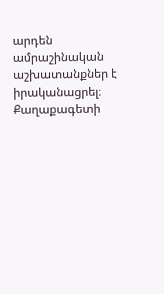արդեն ամրաշինական աշխատանքներ է իրականացրել։
Քաղաքագետի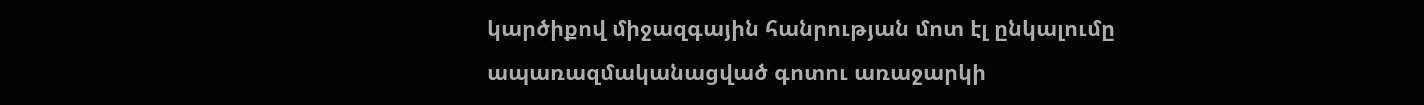կարծիքով միջազգային հանրության մոտ էլ ընկալումը ապառազմականացված գոտու առաջարկի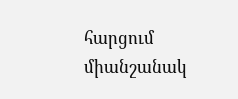հարցում միանշանակ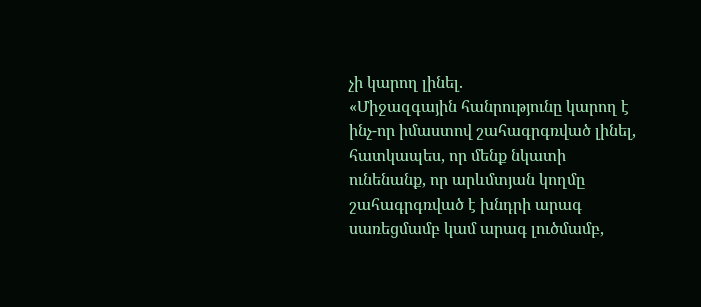չի կարող լինել.
«Միջազգային հանրությունը կարող է ինչ-որ իմաստով շահագրգռված լինել, հատկապես, որ մենք նկատի ունենանք, որ արևմտյան կողմը շահագրգռված է խնդրի արագ սառեցմամբ կամ արագ լուծմամբ,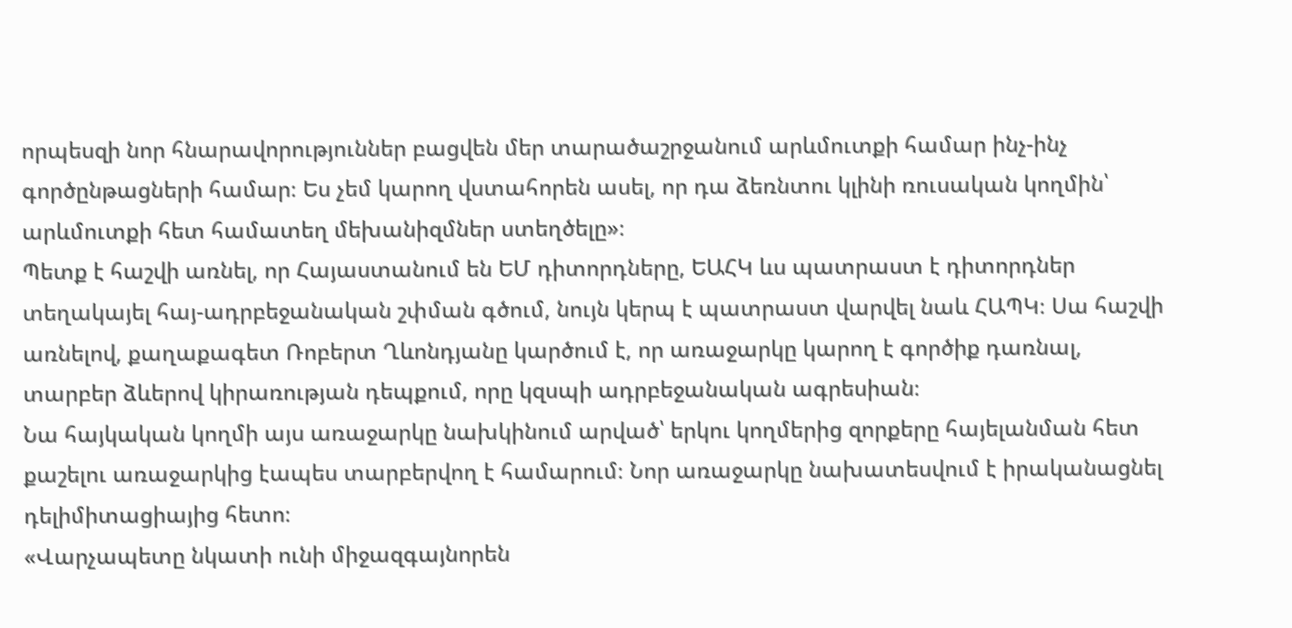որպեսզի նոր հնարավորություններ բացվեն մեր տարածաշրջանում արևմուտքի համար ինչ-ինչ գործընթացների համար։ Ես չեմ կարող վստահորեն ասել, որ դա ձեռնտու կլինի ռուսական կողմին՝ արևմուտքի հետ համատեղ մեխանիզմներ ստեղծելը»։
Պետք է հաշվի առնել, որ Հայաստանում են ԵՄ դիտորդները, ԵԱՀԿ ևս պատրաստ է դիտորդներ տեղակայել հայ-ադրբեջանական շփման գծում, նույն կերպ է պատրաստ վարվել նաև ՀԱՊԿ։ Սա հաշվի առնելով, քաղաքագետ Ռոբերտ Ղևոնդյանը կարծում է, որ առաջարկը կարող է գործիք դառնալ, տարբեր ձևերով կիրառության դեպքում, որը կզսպի ադրբեջանական ագրեսիան։
Նա հայկական կողմի այս առաջարկը նախկինում արված՝ երկու կողմերից զորքերը հայելանման հետ քաշելու առաջարկից էապես տարբերվող է համարում։ Նոր առաջարկը նախատեսվում է իրականացնել դելիմիտացիայից հետո։
«Վարչապետը նկատի ունի միջազգայնորեն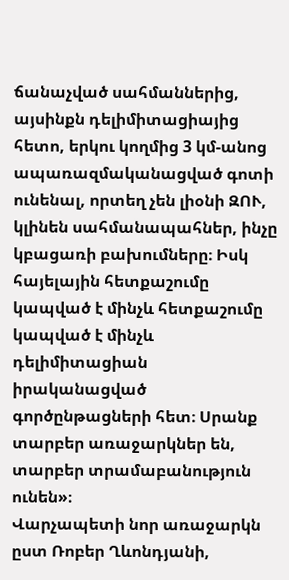ճանաչված սահմաններից, այսինքն դելիմիտացիայից հետո, երկու կողմից 3 կմ-անոց ապառազմականացված գոտի ունենալ, որտեղ չեն լիօնի ԶՈՒ, կլինեն սահմանապահներ, ինչը կբացառի բախումները։ Իսկ հայելային հետքաշումը կապված է մինչև հետքաշումը կապված է մինչև դելիմիտացիան իրականացված գործընթացների հետ։ Սրանք տարբեր առաջարկներ են, տարբեր տրամաբանություն ունեն»։
Վարչապետի նոր առաջարկն ըստ Ռոբեր Ղևոնդյանի,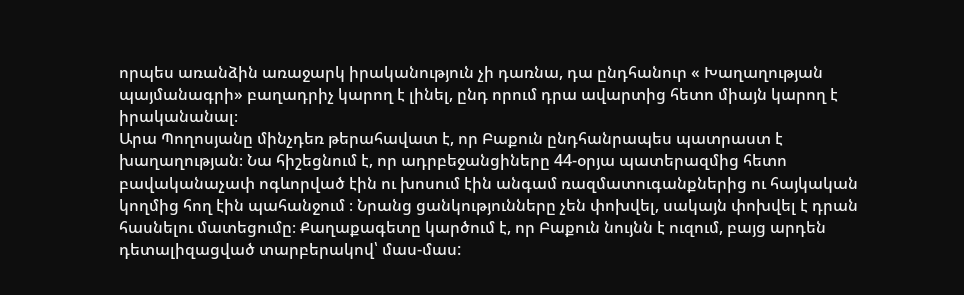որպես առանձին առաջարկ իրականություն չի դառնա, դա ընդհանուր « Խաղաղության պայմանագրի» բաղադրիչ կարող է լինել, ընդ որում դրա ավարտից հետո միայն կարող է իրականանալ։
Արա Պողոսյանը մինչդեռ թերահավատ է, որ Բաքուն ընդհանրապես պատրաստ է խաղաղության։ Նա հիշեցնում է, որ ադրբեջանցիները 44-օրյա պատերազմից հետո բավականաչափ ոգևորված էին ու խոսում էին անգամ ռազմատուգանքներից ու հայկական կողմից հող էին պահանջում ։ Նրանց ցանկությունները չեն փոխվել, սակայն փոխվել է դրան հասնելու մատեցումը։ Քաղաքագետը կարծում է, որ Բաքուն նույնն է ուզում, բայց արդեն դետալիզացված տարբերակով՝ մաս-մաս: